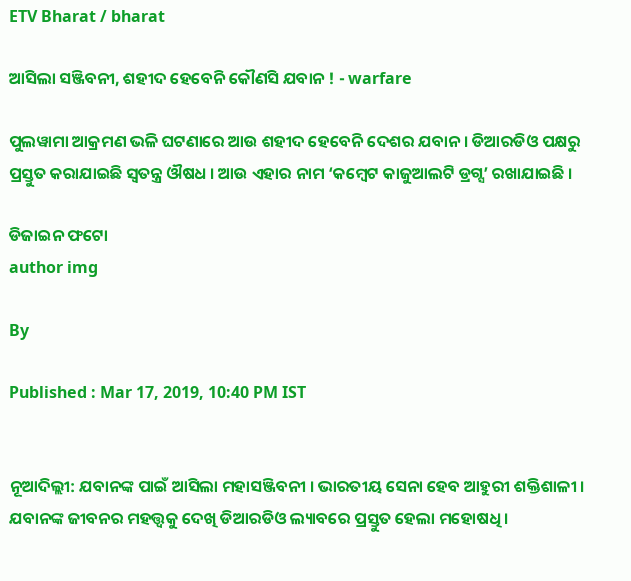ETV Bharat / bharat

ଆସିଲା ସଞ୍ଜିବନୀ, ଶହୀଦ ହେବେନି କୌଣସି ଯବାନ ! - warfare

ପୁଲୱାମା ଆକ୍ରମଣ ଭଳି ଘଟଣାରେ ଆଉ ଶହୀଦ ହେବେନି ଦେଶର ଯବାନ । ଡିଆରଡିଓ ପକ୍ଷରୁ ପ୍ରସ୍ତୁତ କରାଯାଇଛି ସ୍ୱତନ୍ତ୍ର ଔଷଧ । ଆଉ ଏହାର ନାମ ‘କମ୍ବେଟ କାଜୁଆଲଟି ଡ୍ରଗ୍ସ’ ରଖାଯାଇଛି ।

ଡିଜାଇନ ଫଟୋ
author img

By

Published : Mar 17, 2019, 10:40 PM IST


ନୂଆଦିଲ୍ଲୀ: ଯବାନଙ୍କ ପାଇଁ ଆସିଲା ମହାସଞ୍ଜିବନୀ । ଭାରତୀୟ ସେନା ହେବ ଆହୁରୀ ଶକ୍ତିଶାଳୀ । ଯବାନଙ୍କ ଜୀବନର ମହତ୍ତ୍ୱକୁ ଦେଖି ଡିଆରଡିଓ ଲ୍ୟାବରେ ପ୍ରସ୍ତୁତ ହେଲା ମହୋଷଧି ।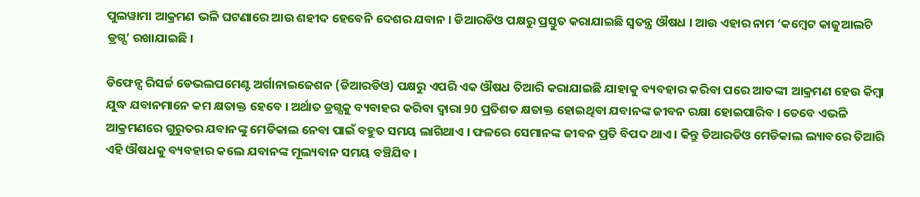ପୁଲୱାମା ଆକ୍ରମଣ ଭଳି ଘଟଣାରେ ଆଉ ଶହୀଦ ହେବେନି ଦେଶର ଯବାନ । ଡିଆରଡିଓ ପକ୍ଷରୁ ପ୍ରସ୍ତୁତ କରାଯାଇଛି ସ୍ୱତନ୍ତ୍ର ଔଷଧ । ଆଉ ଏହାର ନାମ ‘କମ୍ବେଟ କାଜୁଆଲଟି ଡ୍ରଗ୍ସ’ ରଖାଯାଇଛି ।

ଡିଫେନ୍ସ ରିସର୍ଚ୍ଚ ଡେଭଲପମେଣ୍ଟ ଅର୍ଗାନାଇଜେଶନ (ଡିଆରଡିଓ) ପକ୍ଷରୁ ଏପରି ଏକ ଔଷଧ ତିଆରି କରାଯାଇଛି ଯାହାକୁ ବ୍ୟବହାର କରିବା ପରେ ଆତଙ୍କୀ ଆକ୍ରମଣ ହେଉ କିମ୍ବା ଯୁଦ୍ଧ ଯବାନମାନେ କମ କ୍ଷତାକ୍ତ ହେବେ । ଅର୍ଥାତ ଡ୍ରଗ୍ସକୁ ବ୍ୟବାହର କରିବା ଦ୍ବାରା 90 ପ୍ରତିଶତ କ୍ଷତାକ୍ତ ହୋଇଥିବା ଯବାନଙ୍କ ଜୀବନ ରକ୍ଷା ହୋଇପାରିବ । ତେବେ ଏଭଳି ଆକ୍ରମଣରେ ଗୁରୁତର ଯବାନଙ୍କୁ ମେଡିକାଲ ନେବା ପାଇଁ ବହୁତ ସମୟ ଲାଗିଥାଏ । ଫଳରେ ସେମାନଙ୍କ ଜୀବନ ପ୍ରତି ବିପଦ ଥାଏ । କିନ୍ତୁ ଡିଆରଡିଓ ମେଡିକାଲ ଲ୍ୟାବରେ ତିଆରି ଏହି ଔଷଧକୁ ବ୍ୟବହାର କଲେ ଯବାନଙ୍କ ମୂଲ୍ୟବାନ ସମୟ ବଞ୍ଚିଯିବ ।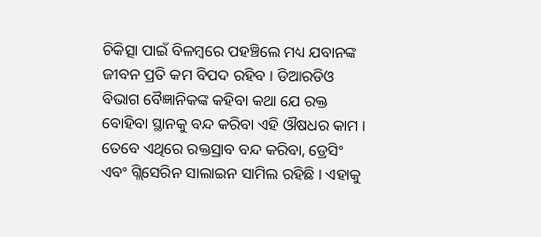ଚିକିତ୍ସା ପାଇଁ ବିଳମ୍ବରେ ପହଞ୍ଚିଲେ ମଧ୍ୟ ଯବାନଙ୍କ ଜୀବନ ପ୍ରତି କମ ବିପଦ ରହିବ । ଡିଆରଡିଓ ବିଭାଗ ବୈଜ୍ଞାନିକଙ୍କ କହିବା କଥା ଯେ ରକ୍ତ ବୋହିବା ସ୍ଥାନକୁ ବନ୍ଦ କରିବା ଏହି ଔଷଧର କାମ । ତେବେ ଏଥିରେ ରକ୍ତସ୍ରାବ ବନ୍ଦ କରିବା, ଡ୍ରେସିଂ ଏବଂ ଗ୍ଲିସେରିନ ସାଲାଇନ ସାମିଲ ରହିଛି । ଏହାକୁ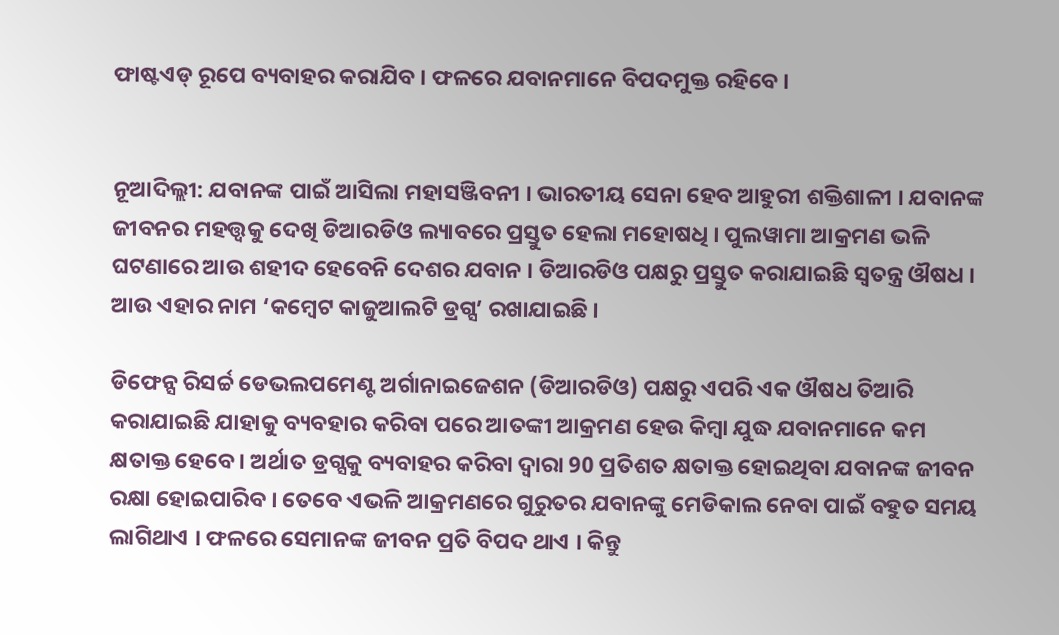ଫାଷ୍ଟଏଡ୍ ରୂପେ ବ୍ୟବାହର କରାଯିବ । ଫଳରେ ଯବାନମାନେ ବିପଦମୁକ୍ତ ରହିବେ ।


ନୂଆଦିଲ୍ଲୀ: ଯବାନଙ୍କ ପାଇଁ ଆସିଲା ମହାସଞ୍ଜିବନୀ । ଭାରତୀୟ ସେନା ହେବ ଆହୁରୀ ଶକ୍ତିଶାଳୀ । ଯବାନଙ୍କ ଜୀବନର ମହତ୍ତ୍ୱକୁ ଦେଖି ଡିଆରଡିଓ ଲ୍ୟାବରେ ପ୍ରସ୍ତୁତ ହେଲା ମହୋଷଧି । ପୁଲୱାମା ଆକ୍ରମଣ ଭଳି ଘଟଣାରେ ଆଉ ଶହୀଦ ହେବେନି ଦେଶର ଯବାନ । ଡିଆରଡିଓ ପକ୍ଷରୁ ପ୍ରସ୍ତୁତ କରାଯାଇଛି ସ୍ୱତନ୍ତ୍ର ଔଷଧ । ଆଉ ଏହାର ନାମ ‘କମ୍ବେଟ କାଜୁଆଲଟି ଡ୍ରଗ୍ସ’ ରଖାଯାଇଛି ।

ଡିଫେନ୍ସ ରିସର୍ଚ୍ଚ ଡେଭଲପମେଣ୍ଟ ଅର୍ଗାନାଇଜେଶନ (ଡିଆରଡିଓ) ପକ୍ଷରୁ ଏପରି ଏକ ଔଷଧ ତିଆରି କରାଯାଇଛି ଯାହାକୁ ବ୍ୟବହାର କରିବା ପରେ ଆତଙ୍କୀ ଆକ୍ରମଣ ହେଉ କିମ୍ବା ଯୁଦ୍ଧ ଯବାନମାନେ କମ କ୍ଷତାକ୍ତ ହେବେ । ଅର୍ଥାତ ଡ୍ରଗ୍ସକୁ ବ୍ୟବାହର କରିବା ଦ୍ବାରା 90 ପ୍ରତିଶତ କ୍ଷତାକ୍ତ ହୋଇଥିବା ଯବାନଙ୍କ ଜୀବନ ରକ୍ଷା ହୋଇପାରିବ । ତେବେ ଏଭଳି ଆକ୍ରମଣରେ ଗୁରୁତର ଯବାନଙ୍କୁ ମେଡିକାଲ ନେବା ପାଇଁ ବହୁତ ସମୟ ଲାଗିଥାଏ । ଫଳରେ ସେମାନଙ୍କ ଜୀବନ ପ୍ରତି ବିପଦ ଥାଏ । କିନ୍ତୁ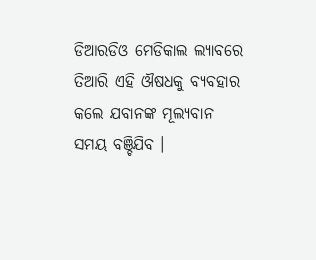ଡିଆରଡିଓ ମେଡିକାଲ ଲ୍ୟାବରେ ତିଆରି ଏହି ଔଷଧକୁ ବ୍ୟବହାର କଲେ ଯବାନଙ୍କ ମୂଲ୍ୟବାନ ସମୟ ବଞ୍ଚିଯିବ ।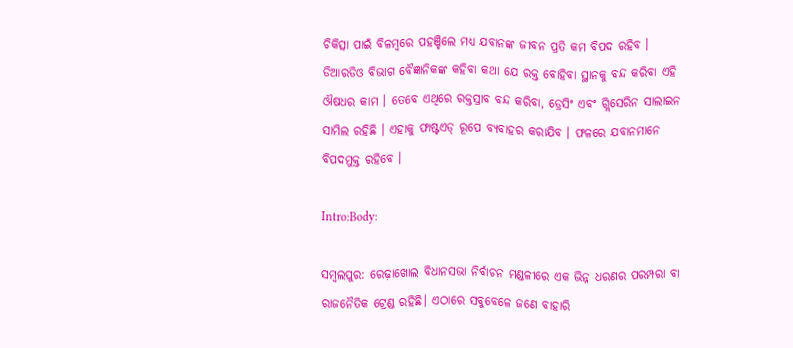ଚିକିତ୍ସା ପାଇଁ ବିଳମ୍ବରେ ପହଞ୍ଚିଲେ ମଧ୍ୟ ଯବାନଙ୍କ ଜୀବନ ପ୍ରତି କମ ବିପଦ ରହିବ । ଡିଆରଡିଓ ବିଭାଗ ବୈଜ୍ଞାନିକଙ୍କ କହିବା କଥା ଯେ ରକ୍ତ ବୋହିବା ସ୍ଥାନକୁ ବନ୍ଦ କରିବା ଏହି ଔଷଧର କାମ । ତେବେ ଏଥିରେ ରକ୍ତସ୍ରାବ ବନ୍ଦ କରିବା, ଡ୍ରେସିଂ ଏବଂ ଗ୍ଲିସେରିନ ସାଲାଇନ ସାମିଲ ରହିଛି । ଏହାକୁ ଫାଷ୍ଟଏଡ୍ ରୂପେ ବ୍ୟବାହର କରାଯିବ । ଫଳରେ ଯବାନମାନେ ବିପଦମୁକ୍ତ ରହିବେ ।

Intro:Body:

ସମ୍ବଲପୁର: ରେଢ଼ାଖୋଲ ବିଧାନସଭା ନିର୍ବାଚନ ମଣ୍ଡଳୀରେ ଏକ ଭିନ୍ନ ଧରଣର ପରମ୍ପରା ବା ରାଜନୈତିକ ଟ୍ରେଣ୍ଡ ରହିଛି। ଏଠାରେ ସବୁବେଳେ ଜଣେ ବାହାରି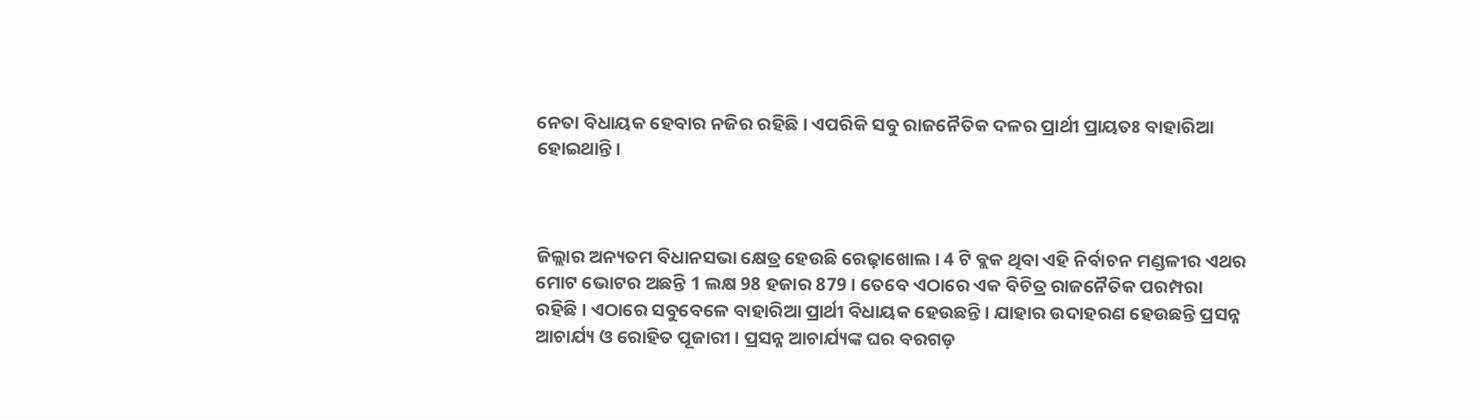ନେତା ବିଧାୟକ ହେବାର ନଜିର ରହିଛି। ଏପରିକି ସବୁ ରାଜନୈତିକ ଦଳର ପ୍ରାର୍ଥୀ ପ୍ରାୟତଃ ବାହାରିଆ ହୋଇଥାନ୍ତି।



ଜିଲ୍ଲାର ଅନ୍ୟତମ ବିଧାନସଭା କ୍ଷେତ୍ର ହେଉଛି ରେଢ଼ାଖୋଲ। 4 ଟି ବ୍ଲକ ଥିବା ଏହି ନିର୍ବାଚନ ମଣ୍ଡଳୀର ଏଥର ମୋଟ ଭୋଟର ଅଛନ୍ତି 1 ଲକ୍ଷ 98 ହଜାର 879 । ତେବେ ଏଠାରେ ଏକ ବିଚିତ୍ର ରାଜନୈତିକ ପରମ୍ପରା ରହିଛି। ଏଠାରେ ସବୁବେଳେ ବାହାରିଆ ପ୍ରାର୍ଥୀ ବିଧାୟକ ହେଉଛନ୍ତି। ଯାହାର ଉଦାହରଣ ହେଉଛନ୍ତି ପ୍ରସନ୍ନ ଆଚାର୍ଯ୍ୟ ଓ ରୋହିତ ପୂଜାରୀ। ପ୍ରସନ୍ନ ଆଚାର୍ଯ୍ୟଙ୍କ ଘର ବରଗଡ଼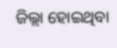ଜିଲ୍ଲା ହୋଇଥିବା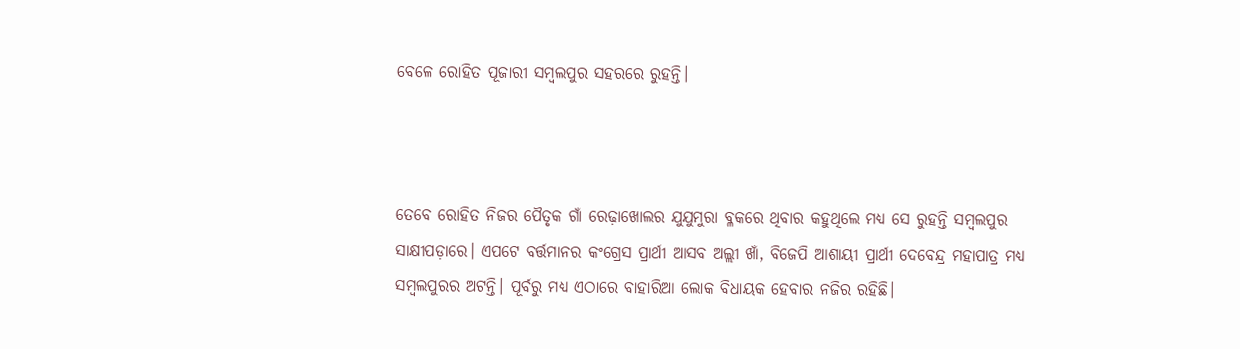ବେଳେ ରୋହିତ ପୂଜାରୀ ସମ୍ବଲପୁର ସହରରେ ରୁହନ୍ତି।



ତେବେ ରୋହିତ ନିଜର ପୈତୃକ ଗାଁ ରେଢ଼ାଖୋଲର ଯୁଯୁମୁରା ବ୍ଳକରେ ଥିବାର କହୁଥିଲେ ମଧ୍ୟ ସେ ରୁହନ୍ତି ସମ୍ବଲପୁର ସାକ୍ଷୀପଡ଼ାରେ। ଏପଟେ ବର୍ତ୍ତମାନର କଂଗ୍ରେସ ପ୍ରାର୍ଥୀ ଆସବ ଅଲ୍ଲୀ ଖାଁ, ବିଜେପି ଆଶାୟୀ ପ୍ରାର୍ଥୀ ଦେବେନ୍ଦ୍ର ମହାପାତ୍ର ମଧ୍ୟ ସମ୍ବଲପୁରର ଅଟନ୍ତି। ପୂର୍ବରୁ ମଧ୍ୟ ଏଠାରେ ବାହାରିଆ ଲୋକ ବିଧାୟକ ହେବାର ନଜିର ରହିଛି।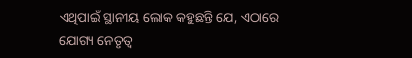ଏଥିପାଇଁ ସ୍ଥାନୀୟ ଲୋକ କହୁଛନ୍ତି ଯେ, ଏଠାରେ ଯୋଗ୍ୟ ନେତୃତ୍ୱ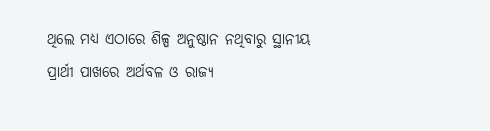ଥିଲେ ମଧ୍ୟ ଏଠାରେ ଶିଳ୍ପ ଅନୁଷ୍ଠାନ ନଥିବାରୁ ସ୍ଥାନୀୟ ପ୍ରାର୍ଥୀ ପାଖରେ ଅର୍ଥବଳ ଓ ରାଜ୍ୟ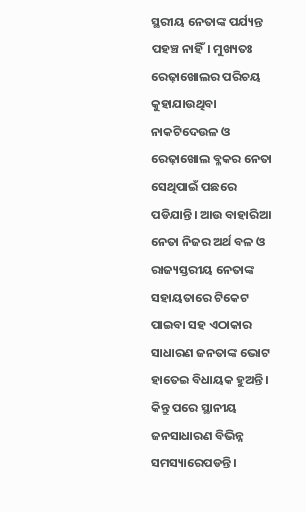ସ୍ଥରୀୟ ନେତାଙ୍କ ପର୍ଯ୍ୟନ୍ତ ପହଞ୍ଚ ନାହିଁ। ମୁଖ୍ୟତଃ ରେଢ଼ାଖୋଲର ପରିଚୟ କୁହାଯାଉଥିବା ନାକଟିଦେଉଳ ଓ ରେଢ଼ାଖୋଲ ବ୍ଳକର ନେତା ସେଥିପାଇଁ ପଛରେ ପଡିଯାନ୍ତି। ଆଉ ବାହାରିଆ ନେତା ନିଜର ଅର୍ଥ ବଳ ଓ ରାଜ୍ୟସ୍ତରୀୟ ନେତାଙ୍କ ସହାୟତାରେ ଟିକେଟ ପାଇବା ସହ ଏଠାକାର ସାଧାରଣ ଜନତାଙ୍କ ଭୋଟ ହାତେଇ ବିଧାୟକ ହୁଅନ୍ତି। କିନ୍ତୁ ପରେ ସ୍ଥାନୀୟ ଜନସାଧାରଣ ବିଭିନ୍ନ ସମସ୍ୟାରେପଡନ୍ତି।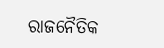ରାଜନୈତିକ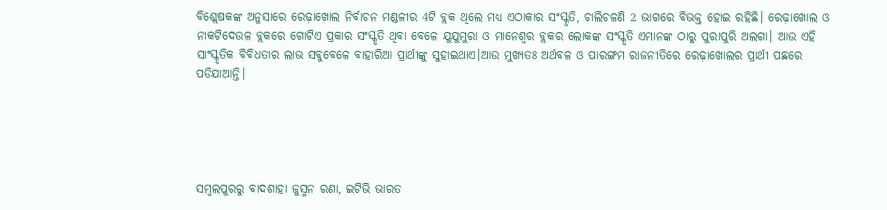ବିଶ୍ଲେଷକଙ୍କ ଅନୁସାରେ ରେଢ଼ାଖୋଲ ନିର୍ବାଚନ ମଣ୍ଡଳୀର 4ଟି ବ୍ଲକ ଥିଲେ ମଧ୍ୟ ଏଠାକାର ସଂସ୍କୃତି, ଚାଲିଚଳଣି 2 ଭାଗରେ ବିଭକ୍ତ ହୋଇ ରହିଛି। ରେଢ଼ାଖୋଲ ଓ ନାକଟିଦେଉଳ ବ୍ଲକରେ ଗୋଟିଏ ପ୍ରକାର ସଂସ୍କୃତି ଥିବା ବେଳେ ଯୁଯୁମୁରା ଓ ମାନେଶ୍ୱର ବ୍ଲକର ଲୋକଙ୍କ ସଂସ୍କୃତି ଏମାନଙ୍କ ଠାରୁ ପୁରାପୁରି ଅଲଗା। ଆଉ ଏହି ସାଂସ୍କୃତିକ ବିବିଧତାର ଲାଭ ସବୁବେଳେ ବାହାରିଆ ପ୍ରାର୍ଥୀଙ୍କୁ ସୁହାଇଥାଏ।ଆଉ ମୁଖ୍ୟତଃ ଅର୍ଥବଳ ଓ ପାରଙ୍ଗମ ରାଜନୀତିରେ ରେଢ଼ାଖୋଲର ପ୍ରାର୍ଥୀ ପଛରେ ପଡିଯାଆନ୍ତି।





ସମ୍ବଲପୁରରୁ ବାଦଶାହା ଜୁସ୍ମନ ରଣା, ଇଟିଭି ଭାରତ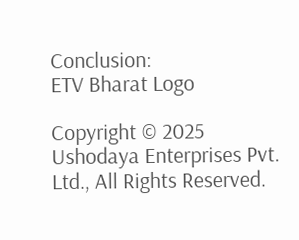Conclusion:
ETV Bharat Logo

Copyright © 2025 Ushodaya Enterprises Pvt. Ltd., All Rights Reserved.